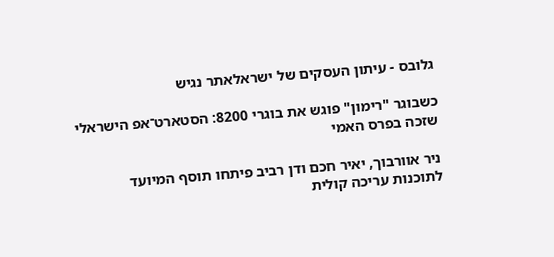גלובס - עיתון העסקים של ישראלאתר נגיש

כשבוגר "רימון" פוגש את בוגרי 8200: הסטארט־אפ הישראלי שזכה בפרס האמי

ניר אוורבוך, יאיר חכם ודן רביב פיתחו תוסף המיועד לתוכנות עריכה קולית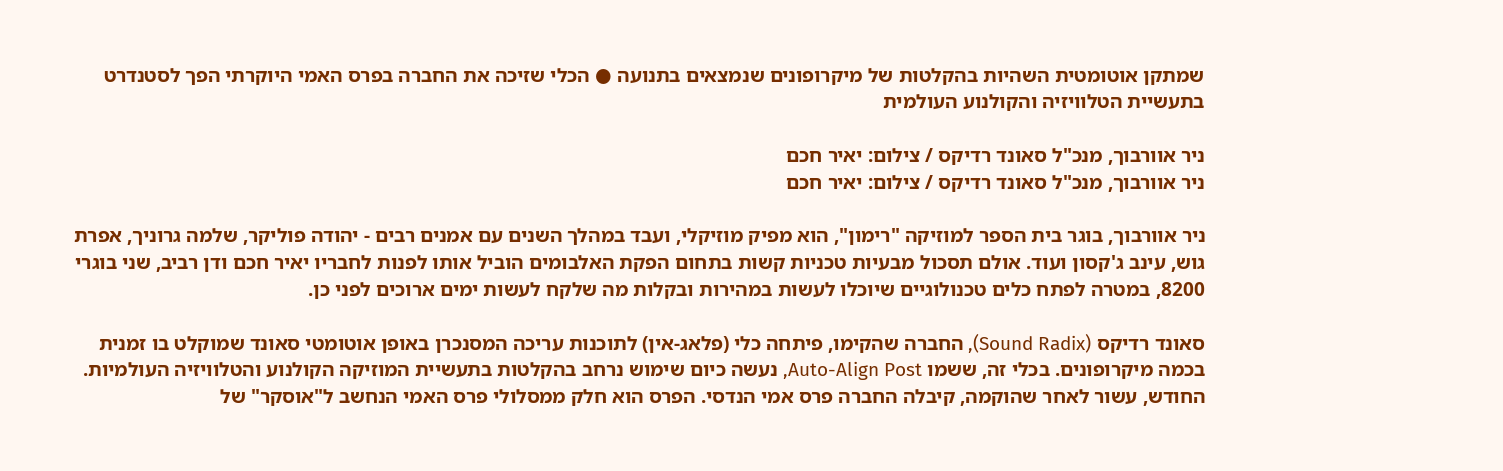שמתקן אוטומטית השהיות בהקלטות של מיקרופונים שנמצאים בתנועה ● הכלי שזיכה את החברה בפרס האמי היוקרתי הפך לסטנדרט בתעשיית הטלוויזיה והקולנוע העולמית

ניר אוורבוך, מנכ"ל סאונד רדיקס / צילום: יאיר חכם
ניר אוורבוך, מנכ"ל סאונד רדיקס / צילום: יאיר חכם

ניר אוורבוך, בוגר בית הספר למוזיקה "רימון", הוא מפיק מוזיקלי, ועבד במהלך השנים עם אמנים רבים - יהודה פוליקר, שלמה גרוניך, אפרת גוש, עינב ג'קסון ועוד. אולם תסכול מבעיות טכניות קשות בתחום הפקת האלבומים הוביל אותו לפנות לחבריו יאיר חכם ודן רביב, שני בוגרי 8200, במטרה לפתח כלים טכנולוגיים שיוכלו לעשות במהירות ובקלות מה שלקח לעשות ימים ארוכים לפני כן.

סאונד רדיקס (Sound Radix), החברה שהקימו, פיתחה כלי (פלאג-אין) לתוכנות עריכה המסנכרן באופן אוטומטי סאונד שמוקלט בו זמנית בכמה מיקרופונים. בכלי זה, ששמו Auto-Align Post, נעשה כיום שימוש נרחב בהקלטות בתעשיית המוזיקה הקולנוע והטלוויזיה העולמיות. החודש, עשור לאחר שהוקמה, קיבלה החברה פרס אמי הנדסי. הפרס הוא חלק ממסלולי פרס האמי הנחשב ל"אוסקר" של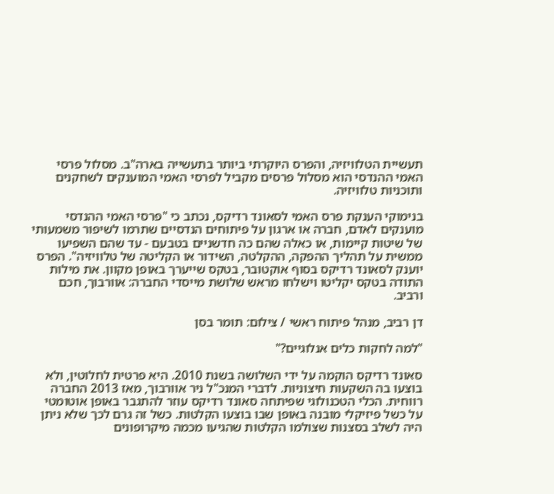תעשיית הטלוויזיה, והפרס היוקרתי ביותר בתעשייה בארה"ב. מסלול פרסי האמי ההנדסי הוא מסלול פרסים מקביל לפרסי האמי המוענקים לשחקנים ותוכניות טלוויזיה.

בנימוקי הענקת פרס האמי לסאונד רדיקס, נכתב כי "פרסי האמי ההנדסי מוענקים לאדם, חברה או ארגון על פיתוחים הנדסיים שתרמו לשיפור משמעותי של שיטות קיימות, או כאלה שהם כה חדשניים בטבעם - עד שהם השפיעו ממשית על תהליך ההפקה, ההקלטה, השידור או הקליטה של טלוויזיה". הפרס יוענק לסאונד רדיקס בסוף אוקטובר, בטקס שייערך באופן מקוון. את מילות התודה בטקס יקליטו וישלחו מראש שלושת מייסדי החברה: אוורבוך, חכם ורביב.

דן רביב, מנהל פיתוח ראשי / צילום: תומר בסן

"למה לחקות כלים אנלוגיים?"

סאונד רדיקס הוקמה על ידי השלושה בשנת 2010. היא פרטית לחלוטין, ולא בוצעו בה השקעות חיצוניות. לדברי המנכ"ל ניר אוורבוך, מאז 2013 החברה רווחית. הכלי הטכנולוגי שפיתחה סאונד רדיקס עוזר להתגבר באופן אוטומטי על כשל פיזיקלי מובנה באופן שבו בוצעו הקלטות. כשל זה גרם לכך שלא ניתן היה לשלב בסצנות שצולמו הקלטות שהגיעו מכמה מיקרופונים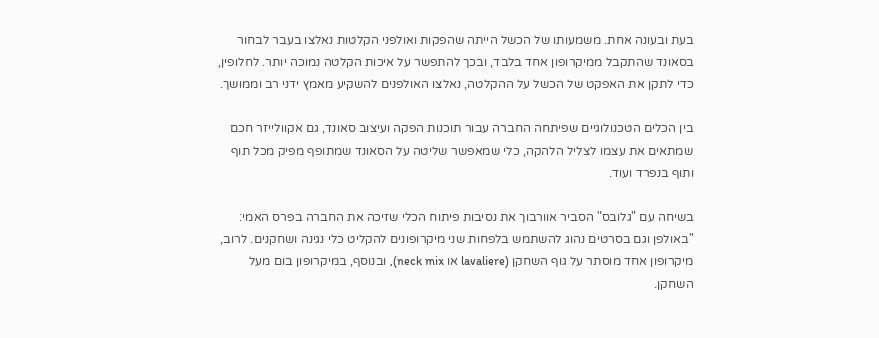בעת ובעונה אחת. משמעותו של הכשל הייתה שהפקות ואולפני הקלטות נאלצו בעבר לבחור בסאונד שהתקבל ממיקרופון אחד בלבד, ובכך להתפשר על איכות הקלטה נמוכה יותר. לחלופין, כדי לתקן את האפקט של הכשל על ההקלטה, נאלצו האולפנים להשקיע מאמץ ידני רב וממושך.

בין הכלים הטכנולוגיים שפיתחה החברה עבור תוכנות הפקה ועיצוב סאונד, גם אקוולייזר חכם שמתאים את עצמו לצליל הלהקה, כלי שמאפשר שליטה על הסאונד שמתופף מפיק מכל תוף ותוף בנפרד ועוד.

בשיחה עם "גלובס" הסביר אוורבוך את נסיבות פיתוח הכלי שזיכה את החברה בפרס האמי: "באולפן וגם בסרטים נהוג להשתמש בלפחות שני מיקרופונים להקליט כלי נגינה ושחקנים. לרוב, מיקרופון אחד מוסתר על גוף השחקן (lavaliere או neck mix), ובנוסף, במיקרופון בום מעל השחקן.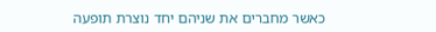כאשר מחברים את שניהם יחד נוצרת תופעה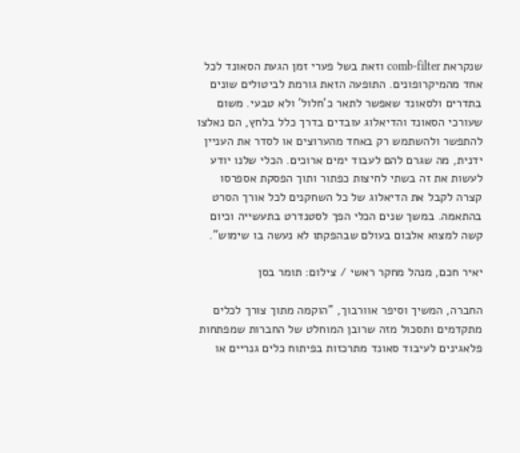שנקראת comb-filter וזאת בשל פערי זמן הגעת הסאונד לכל אחד מהמיקרופונים. התופעה הזאת גורמת לביטולים שונים בתדרים ולסאונד שאפשר לתאר כ'חלול' ולא טבעי. משום שעורכי הסאונד והדיאלוג עובדים בדרך כלל בלחץ, הם נאלצו להתפשר ולהשתמש רק באחד מהערוצים או לסדר את העניין ידנית, מה שגרם להם לעבוד ימים ארוכים. הכלי שלנו יודע לעשות את זה בשתי לחיצות כפתור ותוך הפסקת אספרסו קצרה לקבל את הדיאלוג של כל השחקנים לכל אורך הסרט בהתאמה. במשך שנים הכלי הפך לסטנדרט בתעשייה וכיום קשה למצוא אלבום בעולם שבהפקתו לא נעשה בו שימוש".

יאיר חכם, מנהל מחקר ראשי / צילום: תומר בסן

החברה, המשיך וסיפר אוורבוך, "הוקמה מתוך צורך לכלים מתקדמים ותסכול מזה שרובן המוחלט של החברות שמפתחות פלאגינים לעיבוד סאונד מתרכזות בפיתוח כלים גנריים או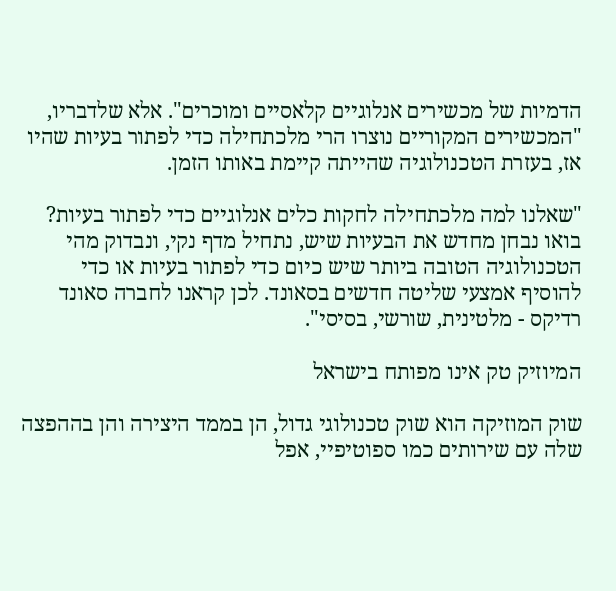הדמיות של מכשירים אנלוגיים קלאסיים ומוכרים". אלא שלדבריו, "המכשירים המקוריים נוצרו הרי מלכתחילה כדי לפתור בעיות שהיו אז, בעזרת הטכנולוגיה שהייתה קיימת באותו הזמן.

"שאלנו למה מלכתחילה לחקות כלים אנלוגיים כדי לפתור בעיות? בואו נבחן מחדש את הבעיות שיש, נתחיל מדף נקי, ונבדוק מהי הטכנולוגיה הטובה ביותר שיש כיום כדי לפתור בעיות או כדי להוסיף אמצעי שליטה חדשים בסאונד. לכן קראנו לחברה סאונד רדיקס - מלטינית, שורשי, בסיסי".

המיוזיק טק אינו מפותח בישראל

שוק המוזיקה הוא שוק טכנולוגי גדול, הן בממד היצירה והן בההפצה שלה עם שירותים כמו ספוטיפיי, אפל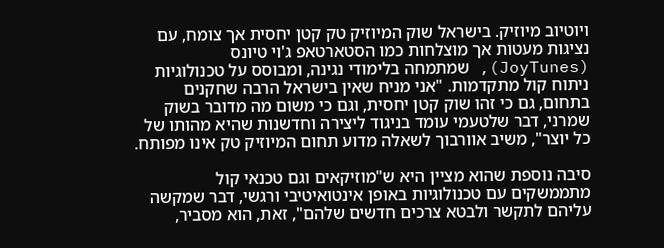ויוטיוב מיוזיק. בישראל שוק המיוזיק טק קטן יחסית אך צומח, עם נציגות מעטות אך מוצלחות כמו הסטארטאפ ג'וי טיונס (JoyTunes), שמתמחה בלימודי נגינה, ומבוסס על טכנולוגיות ניתוח קול מתקדמות. "אני מניח שאין בישראל הרבה שחקנים בתחום, גם כי זהו שוק קטן יחסית, וגם כי משום מה מדובר בשוק שמרני, דבר שלטעמי עומד בניגוד ליצירה וחדשנות שהיא מהותו של כל יוצר", משיב אוורבוך לשאלה מדוע תחום המיוזיק טק אינו מפותח.

סיבה נוספת שהוא מציין היא ש"מוזיקאים וגם טכנאי קול מתממשקים עם טכנולוגיות באופן אינטואיטיבי ורגשי, דבר שמקשה עליהם לתקשר ולבטא צרכים חדשים שלהם", זאת, הוא מסביר,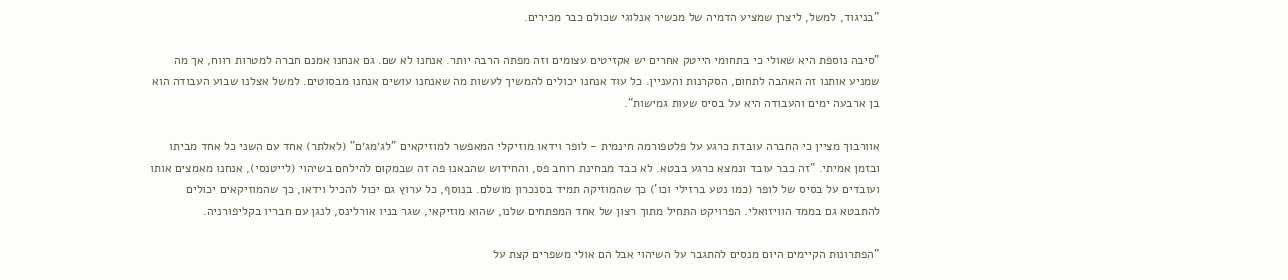"בניגוד, למשל, ליצרן שמציע הדמיה של מכשיר אנלוגי שכולם כבר מכירים.

"סיבה נוספת היא שאולי כי בתחומי הייטק אחרים יש אקזיטים עצומים וזה מפתה הרבה יותר. אנחנו לא שם. גם אנחנו אמנם חברה למטרות רווח, אך מה שמניע אותנו זה האהבה לתחום, הסקרנות והעניין. כל עוד אנחנו יכולים להמשיך לעשות מה שאנחנו עושים אנחנו מבסוטים. למשל אצלנו שבוע העבודה הוא בן ארבעה ימים והעבודה היא על בסיס שעות גמישות".

אוורבוך מציין כי החברה עובדת כרגע על פלטפורמה חינמית - לופר וידאו מוזיקלי המאפשר למוזיקאים "לג׳מג׳ם" (לאלתר) אחד עם השני כל אחד מביתו ובזמן אמיתי. "זה כבר עובד ונמצא כרגע בבטא. לא כבד מבחינת רוחב פס, והחידוש שהבאנו פה זה שבמקום להילחם בשיהוי (לייטנסי), אנחנו מאמצים אותו ועובדים על בסיס של לופר (כמו נטע ברזילי וכו') כך שהמוזיקה תמיד בסנכרון מושלם. בנוסף, כל ערוץ גם יכול להכיל וידאו, כך שהמוזיקאים יכולים להתבטא גם בממד הוויזואלי. הפרויקט התחיל מתוך רצון של אחד המפתחים שלנו, שהוא מוזיקאי, שגר בניו אורלינס, לנגן עם חבריו בקליפורניה.

"הפתרונות הקיימים היום מנסים להתגבר על השיהוי אבל הם אולי משפרים קצת על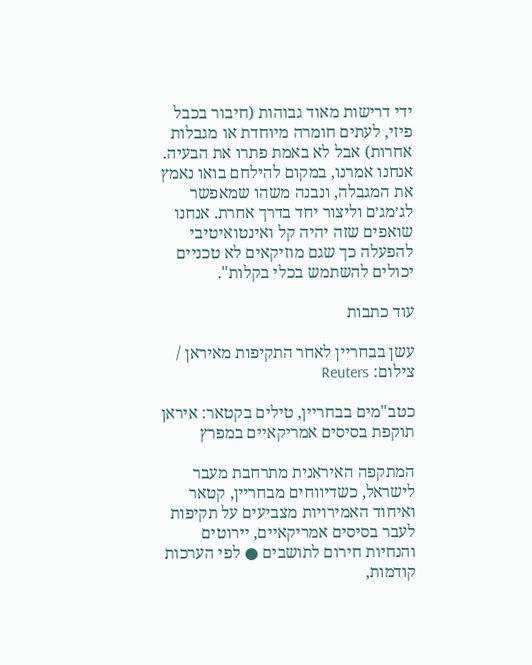ידי דרישות מאוד גבוהות (חיבור בכבל פיזי, לעתים חומרה מיוחדת או מגבלות אחרות) אבל לא באמת פתרו את הבעיה. אנחנו אמרנו, במקום להילחם בואו נאמץ את המגבלה, ונבנה משהו שמאפשר לג׳מג׳ם וליצור יחד בדרך אחרת. אנחנו שואפים שזה יהיה קל ואינטואיטיבי להפעלה כך שגם מוזיקאים לא טכניים יכולים להשתמש בכלי בקלות".

עוד כתבות

עשן בבחריין לאחר התקיפות מאיראן / צילום: Reuters

כטב"מים בבחריין, טילים בקטאר: איראן תוקפת בסיסים אמריקאיים במפרץ

המתקפה האיראנית מתרחבת מעבר לישראל, כשדיווחים מבחריין, קטאר ואיחוד האמירויות מצביעים על תקיפות לעבר בסיסים אמריקאיים, יירוטים והנחיות חירום לתושבים ● לפי הערכות קודמות,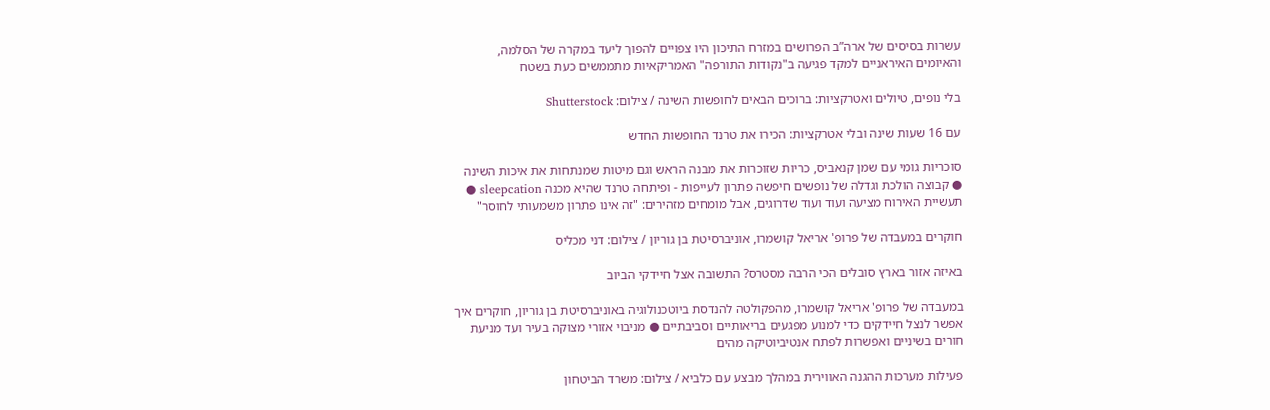עשרות בסיסים של ארה”ב הפרושים במזרח התיכון היו צפויים להפוך ליעד במקרה של הסלמה, והאיומים האיראניים למקד פגיעה ב"נקודות התורפה" האמריקאיות מתממשים כעת בשטח

בלי נופים, טיולים ואטרקציות: ברוכים הבאים לחופשות השינה / צילום: Shutterstock

עם 16 שעות שינה ובלי אטרקציות: הכירו את טרנד החופשות החדש

סוכריות גומי עם שמן קנאביס, כריות שזוכרות את מבנה הראש וגם מיטות שמנתחות את איכות השינה ● קבוצה הולכת וגדלה של נופשים חיפשה פתרון לעייפות - ופיתחה טרנד שהיא מכנה sleepcation ● תעשיית האירוח מציעה ועוד ועוד שדרוגים, אבל מומחים מזהירים: "זה אינו פתרון משמעותי לחוסר"

חוקרים במעבדה של פרופ' אריאל קושמרו, אוניברסיטת בן גוריון / צילום: דני מכליס

באיזה אזור בארץ סובלים הכי הרבה מסטרס? התשובה אצל חיידקי הביוב

במעבדה של פרופ' אריאל קושמרו, מהפקולטה להנדסת ביוטכנולוגיה באוניברסיטת בן גוריון, חוקרים איך אפשר לנצל חיידקים כדי למנוע מפגעים בריאותיים וסביבתיים ● מניבוי אזורי מצוקה בעיר ועד מניעת חורים בשיניים ואפשרות לפתח אנטיביוטיקה מהים

פעילות מערכות ההגנה האווירית במהלך מבצע עם כלביא / צילום: משרד הביטחון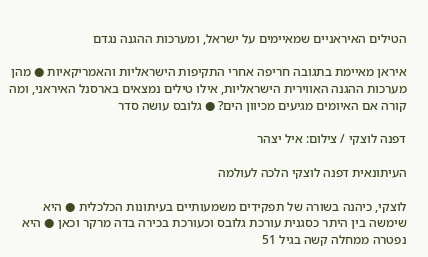הטילים האיראניים שמאיימים על ישראל, ומערכות ההגנה נגדם

איראן מאיימת בתגובה חריפה אחרי התקיפות הישראליות והאמריקאיות ● מהן מערכות ההגנה האווירית הישראליות, אילו טילים נמצאים בארסנל האיראני, ומה קורה אם האיומים מגיעים מכיוון הים? ● גלובס עושה סדר

דפנה לוצקי / צילום: איל יצהר

העיתונאית דפנה לוצקי הלכה לעולמה

לוצקי, כיהנה בשורה של תפקידים משמעותיים בעיתונות הכלכלית ● היא שימשה בין היתר כסגנית עורכת גלובס וכעורכת בכירה בדה מרקר וכאן ● היא נפטרה ממחלה קשה בגיל 51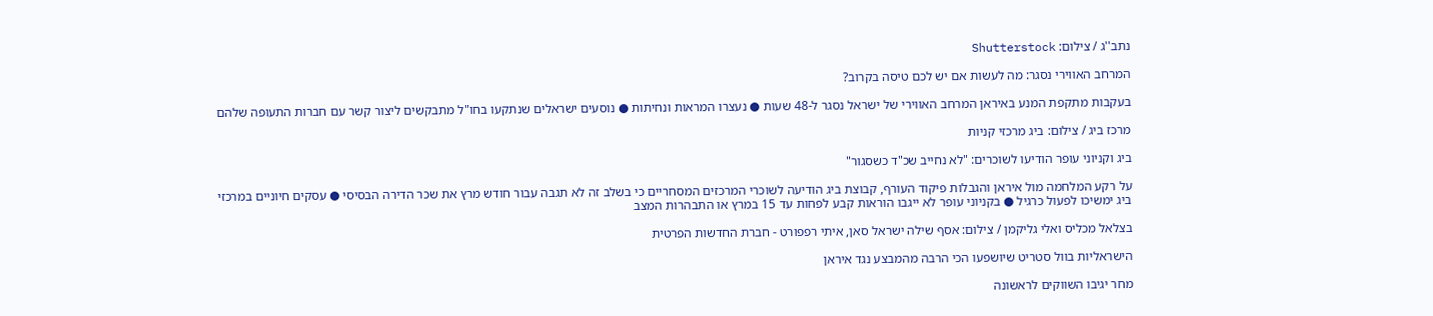נתב''ג / צילום: Shutterstock

המרחב האווירי נסגר: מה לעשות אם יש לכם טיסה בקרוב?

בעקבות מתקפת המנע באיראן המרחב האווירי של ישראל נסגר ל-48 שעות ● נעצרו המראות ונחיתות ● נוסעים ישראלים שנתקעו בחו"ל מתבקשים ליצור קשר עם חברות התעופה שלהם

מרכז ביג / צילום: ביג מרכזי קניות

ביג וקניוני עופר הודיעו לשוכרים: "לא נחייב שכ"ד כשסגור"

על רקע המלחמה מול איראן והגבלות פיקוד העורף, קבוצת ביג הודיעה לשוכרי המרכזים המסחריים כי בשלב זה לא תגבה עבור חודש מרץ את שכר הדירה הבסיסי ● עסקים חיוניים במרכזי ביג ימשיכו לפעול כרגיל ● בקניוני עופר לא ייגבו הוראות קבע לפחות עד 15 במרץ או התבהרות המצב

בצלאל מכליס ואלי גליקמן / צילום: אסף שילה ישראל סאן, איתי רפפורט - חברת החדשות הפרטית

הישראליות בוול סטריט שיושפעו הכי הרבה מהמבצע נגד איראן

מחר יגיבו השווקים לראשונה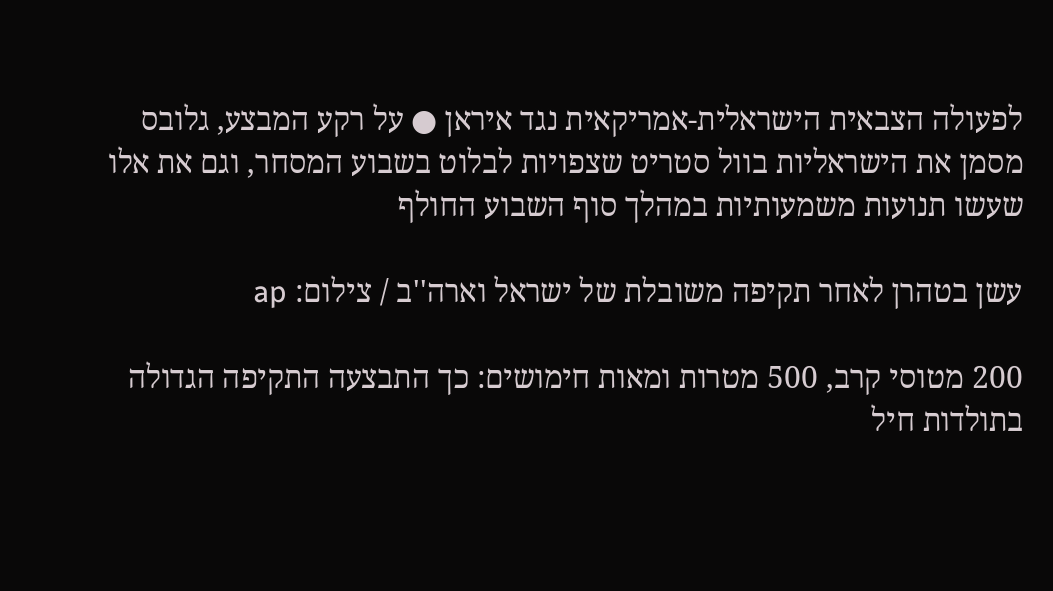לפעולה הצבאית הישראלית-אמריקאית נגד איראן ● על רקע המבצע, גלובס מסמן את הישראליות בוול סטריט שצפויות לבלוט בשבוע המסחר, וגם את אלו שעשו תנועות משמעותיות במהלך סוף השבוע החולף

עשן בטהרן לאחר תקיפה משובלת של ישראל וארה''ב / צילום: ap

200 מטוסי קרב, 500 מטרות ומאות חימושים: כך התבצעה התקיפה הגדולה בתולדות חיל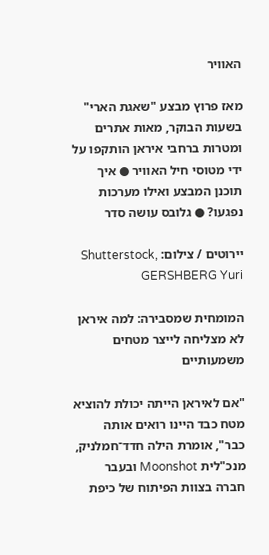האוויר

מאז פרוץ מבצע "שאגת הארי" בשעות הבוקר, מאות אתרים ומטרות ברחבי איראן הותקפו על ידי מטוסי חיל האוויר ● איך תוכנן המבצע ואילו מערכות נפגעו? ● גלובס עושה סדר

יירוטים / צילום: Shutterstock, GERSHBERG Yuri

המומחית שמסבירה: למה איראן לא מצליחה לייצר מטחים משמעותיים

"אם לאיראן הייתה יכולת להוציא מטח כבד היינו רואים אותה כבר", אומרת הילה חדד־חמלניק, מנכ"לית Moonshot ובעבר חברה בצוות הפיתוח של כיפת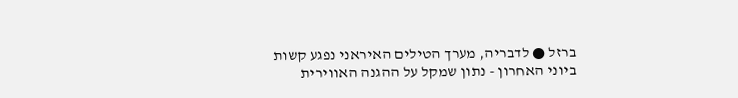ברזל ● לדבריה, מערך הטילים האיראני נפגע קשות ביוני האחרון - נתון שמקל על ההגנה האווירית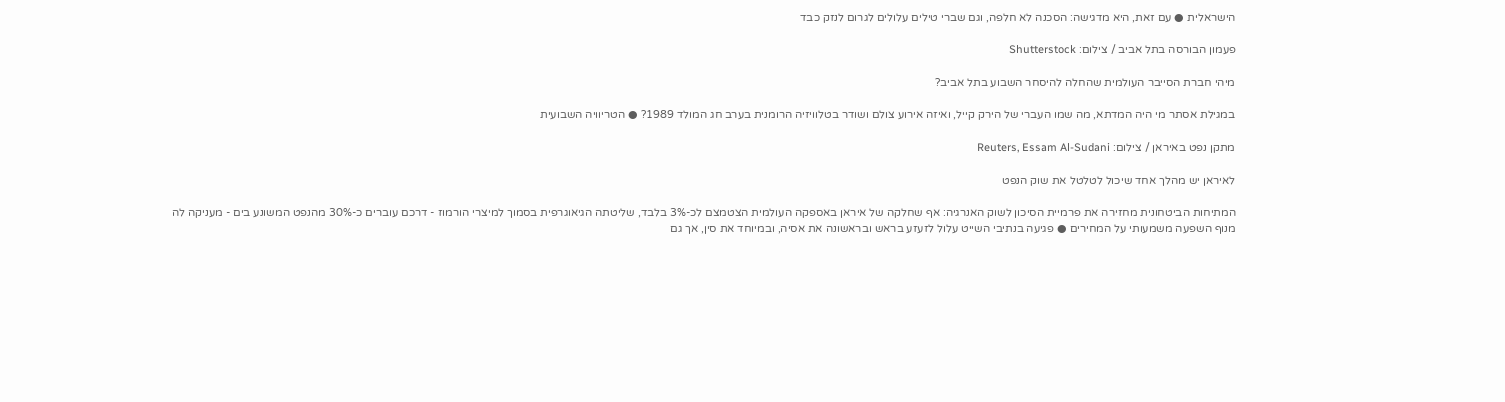הישראלית ● עם זאת, היא מדגישה: הסכנה לא חלפה, וגם שברי טילים עלולים לגרום לנזק כבד

פעמון הבורסה בתל אביב / צילום: Shutterstock

מיהי חברת הסייבר העולמית שהחלה להיסחר השבוע בתל אביב?

במגילת אסתר מי היה המדתא, מה שמו העברי של הירק קייל, ואיזה אירוע צולם ושודר בטלוויזיה הרומנית בערב חג המולד 1989? ● הטריוויה השבועית

מתקן נפט באיראן / צילום: Reuters, Essam Al-Sudani

לאיראן יש מהלך אחד שיכול לטלטל את שוק הנפט

המתיחות הביטחונית מחזירה את פרמיית הסיכון לשוק האנרגיה: אף שחלקה של איראן באספקה העולמית הצטמצם לכ-3% בלבד, שליטתה הגיאוגרפית בסמוך למיצרי הורמוז - דרכם עוברים כ-30% מהנפט המשונע בים - מעניקה לה מנוף השפעה משמעותי על המחירים ● פגיעה בנתיבי השייט עלול לזעזע בראש ובראשונה את אסיה, ובמיוחד את סין, אך גם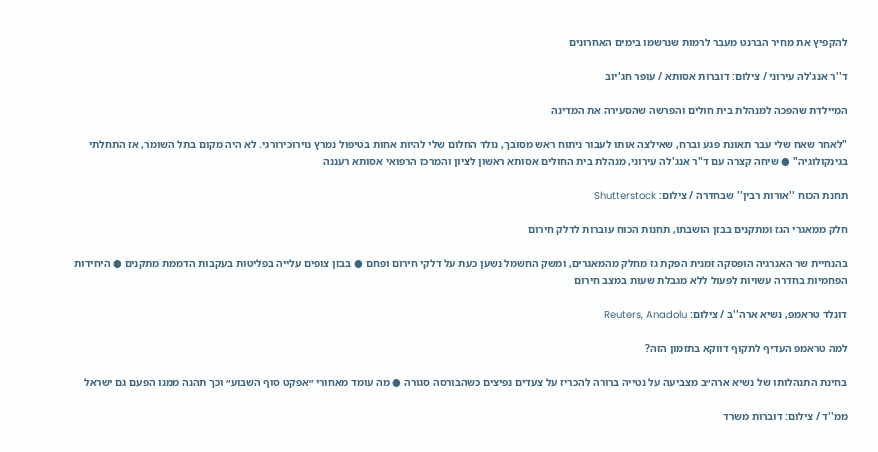להקפיץ את מחיר הברנט מעבר לרמות שנרשמו בימים האחרונים

ד''ר אנג'לה עירוני / צילום: דוברות אסותא / עופר חג'יוב

המיילדת שהפכה למנהלת בית חולים והפרשה שהסעירה את המדינה

"לאחר שאח שלי עבר תאונת פגע וברח, שאילצה אותו לעבור ניתוח ראש מסובך, נולד החלום שלי להיות אחות בטיפול נמרץ נוירוכירורגי. לא היה מקום בתל השומר, אז התחלתי בגינקולוגיה" ● שיחה קצרה עם ד"ר אנג'לה עירוני, מנהלת בית החולים אסותא ראשון לציון והמרכז הרפואי אסותא רעננה

תחנת הכוח ''אורות רבין'' שבחדרה / צילום: Shutterstock

חלק ממאגרי הגז ומתקנים בבזן הושבתו, תחנות הכוח עוברות לדלק חירום

בהנחיית שר האנרגיה הופסקה זמנית הפקת גז מחלק מהמאגרים, ומשק החשמל נשען כעת על דלקי חירום ופחם ● בבזן צופים עלייה בפליטות בעקבות הדממת מתקנים ● היחידות הפחמיות בחדרה עשויות לפעול ללא מגבלת שעות במצב חירום

דונלד טראמפ, נשיא ארה''ב / צילום: Reuters, Anadolu

למה טראמפ העדיף לתקוף דווקא בתזמון הזה?

בחינת התנהלותו של נשיא ארה״ב מצביעה על נטייה ברורה להכריז על צעדים נפיצים כשהבורסה סגורה ● מה עומד מאחורי ״אפקט סוף השבוע״ וכך תהנה ממנו הפעם גם ישראל

ממ''ד / צילום: דוברות משרד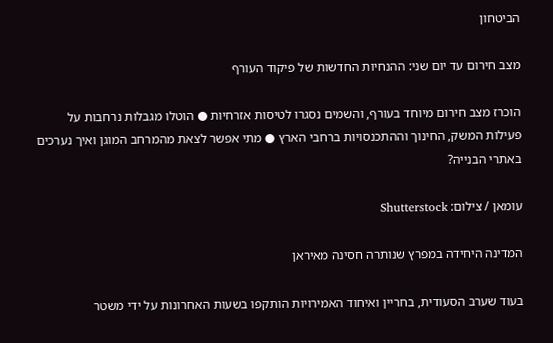הביטחון

מצב חירום עד יום שני: ההנחיות החדשות של פיקוד העורף

הוכרז מצב חירום מיוחד בעורף, והשמים נסגרו לטיסות אזרחיות ● הוטלו מגבלות נרחבות על פעילות המשק, החינוך וההתכנסויות ברחבי הארץ ● מתי אפשר לצאת מהמרחב המוגן ואיך נערכים באתרי הבנייה?

עומאן / צילום: Shutterstock

המדינה היחידה במפרץ שנותרה חסינה מאיראן

בעוד שערב הסעודית, בחריין ואיחוד האמירויות הותקפו בשעות האחרונות על ידי משטר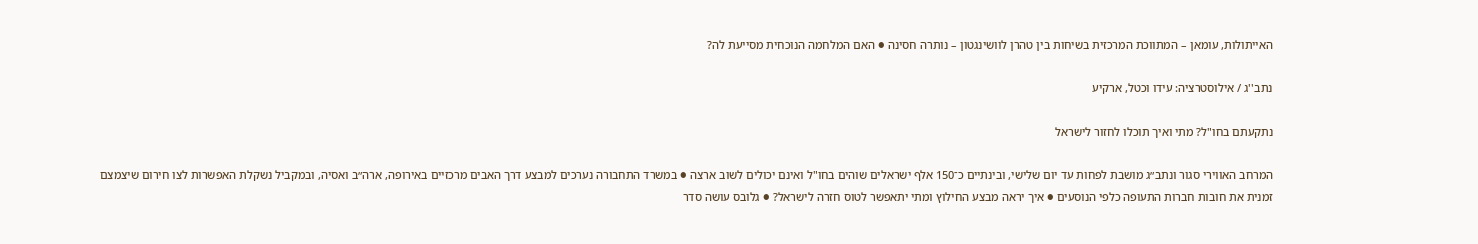האייתולות, עומאן – המתווכת המרכזית בשיחות בין טהרן לוושינגטון – נותרה חסינה ● האם המלחמה הנוכחית מסייעת לה?

נתב''ג / אילוסטרציה: עידו וכטל, ארקיע

נתקעתם בחו"ל? מתי ואיך תוכלו לחזור לישראל

המרחב האווירי סגור ונתב״ג מושבת לפחות עד יום שלישי, ובינתיים כ־150 אלף ישראלים שוהים בחו"ל ואינם יכולים לשוב ארצה ● במשרד התחבורה נערכים למבצע דרך האבים מרכזיים באירופה, ארה״ב ואסיה, ובמקביל נשקלת האפשרות לצו חירום שיצמצם זמנית את חובות חברות התעופה כלפי הנוסעים ● איך יראה מבצע החילוץ ומתי יתאפשר לטוס חזרה לישראל? ● גלובס עושה סדר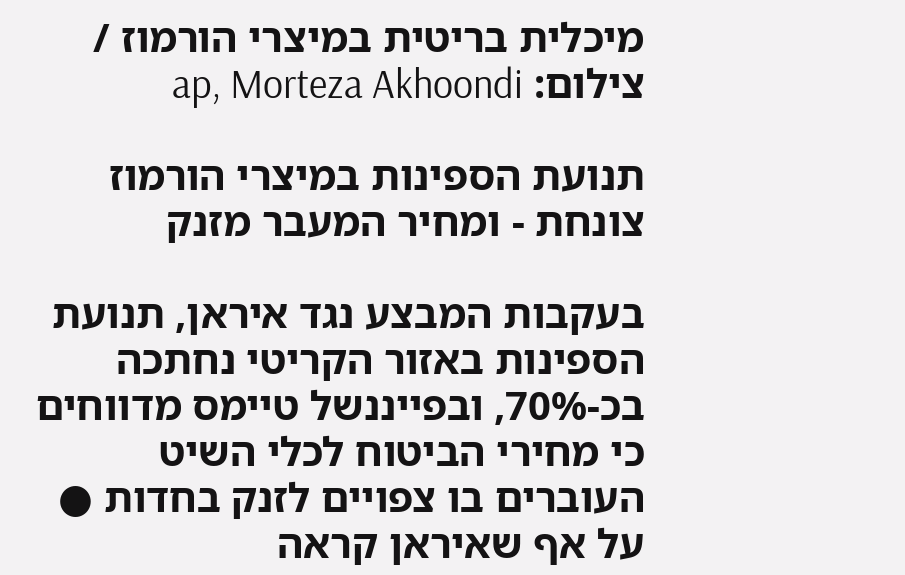מיכלית בריטית במיצרי הורמוז / צילום: ap, Morteza Akhoondi

תנועת הספינות במיצרי הורמוז צונחת - ומחיר המעבר מזנק

בעקבות המבצע נגד איראן, תנועת הספינות באזור הקריטי נחתכה בכ-70%, ובפייננשל טיימס מדווחים כי מחירי הביטוח לכלי השיט העוברים בו צפויים לזנק בחדות ● על אף שאיראן קראה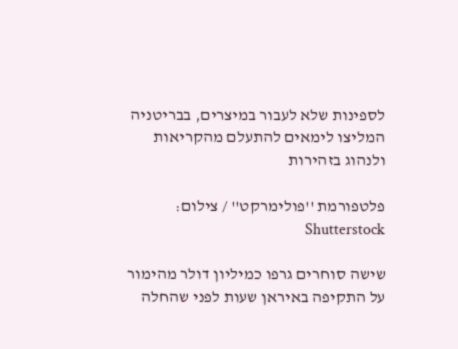לספינות שלא לעבור במיצרים, בבריטניה המליצו לימאים להתעלם מהקריאות ולנהוג בזהירות

פלטפורמת ''פולימרקט'' / צילום: Shutterstock

שישה סוחרים גרפו כמיליון דולר מהימור על התקיפה באיראן שעות לפני שהחלה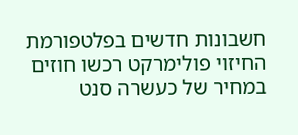חשבונות חדשים בפלטפורמת החיזוי פולימרקט רכשו חוזים במחיר של כעשרה סנט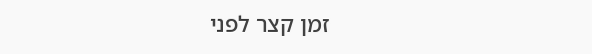זמן קצר לפני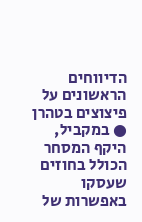הדיווחים הראשונים על פיצוצים בטהרן ● במקביל, היקף המסחר הכולל בחוזים שעסקו באפשרות של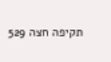תקיפה חצה 529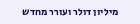מיליון דולר ועורר מחדש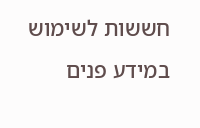חששות לשימוש במידע פנים